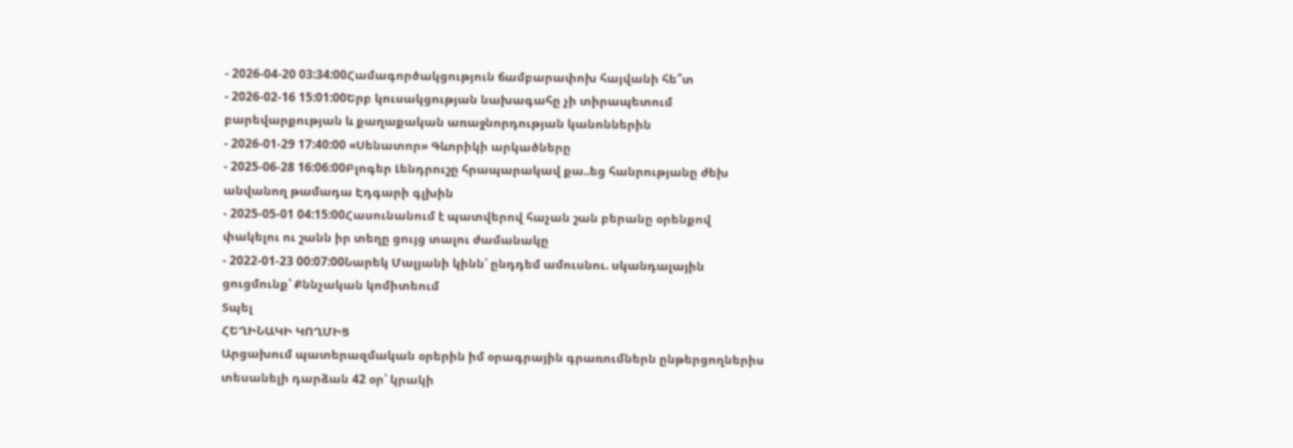- 2026-04-20 03:34:00Համագործակցություն ճամբարափոխ հայվանի հե՞տ
- 2026-02-16 15:01:00Երբ կուսակցության նախագահը չի տիրապետում բարեվարքության և քաղաքական առաջնորդության կանոններին
- 2026-01-29 17:40:00 «Սենատոր» Գևորիկի արկածները
- 2025-06-28 16:06:00Բլոգեր Լենդրուշը հրապարակավ քա..եց հանրությանը ժեխ անվանող թամադա Էդգարի գլխին
- 2025-05-01 04:15:00Հասունանում է պատվերով հաչան շան բերանը օրենքով փակելու ու շանն իր տեղը ցույց տալու ժամանակը
- 2022-01-23 00:07:00Նարեկ Մալյանի կինն՝ ընդդեմ ամուսնու. սկանդալային ցուցմունք՝ Քննչական կոմիտեում
Տպել
ՀԵՂԻՆԱԿԻ ԿՈՂՄԻՑ
Արցախում պատերազմական օրերին իմ օրագրային գրառումներն ընթերցողներիս տեսանելի դարձան 42 օր՝ կրակի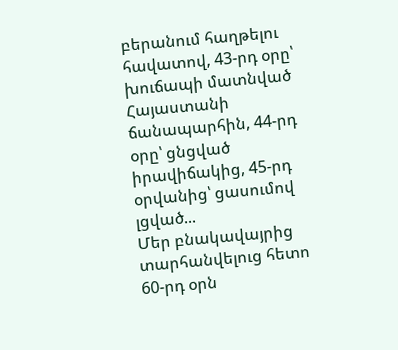բերանում հաղթելու հավատով, 43-րդ օրը՝ խուճապի մատնված Հայաստանի ճանապարհին, 44-րդ օրը՝ ցնցված իրավիճակից, 45-րդ օրվանից՝ ցասումով լցված...
Մեր բնակավայրից տարհանվելուց հետո 60-րդ օրն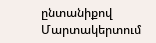ընտանիքով Մարտակերտում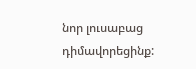նոր լուսաբաց դիմավորեցինք: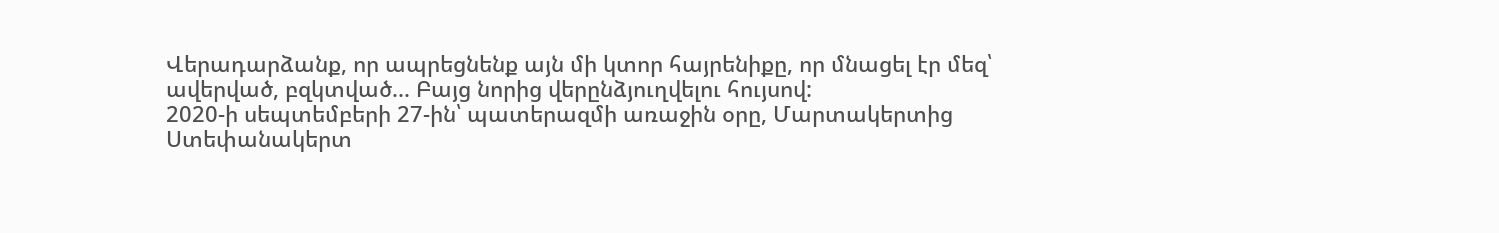Վերադարձանք, որ ապրեցնենք այն մի կտոր հայրենիքը, որ մնացել էր մեզ՝ ավերված, բզկտված... Բայց նորից վերընձյուղվելու հույսով:
2020-ի սեպտեմբերի 27-ին՝ պատերազմի առաջին օրը, Մարտակերտից Ստեփանակերտ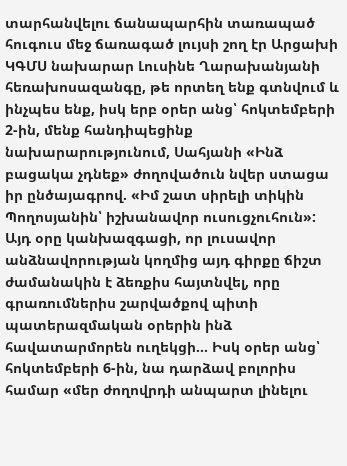տարհանվելու ճանապարհին տառապած հուգուս մեջ ճառագած լույսի շող էր Արցախի ԿԳՄՍ նախարար Լուսինե Ղարախանյանի հեռախոսազանգը, թե որտեղ ենք գտնվում և ինչպես ենք, իսկ երբ օրեր անց՝ հոկտեմբերի 2-ին, մենք հանդիպեցինք նախարարությունում, Սահյանի «Ինձ բացակա չդնեք» ժողովածուն նվեր ստացա իր ընծայագրով. «Իմ շատ սիրելի տիկին Պողոսյանին՝ իշխանավոր ուսուցչուհուն»: Այդ օրը կանխազգացի, որ լուսավոր անձնավորության կողմից այդ գիրքը ճիշտ ժամանակին է ձեռքիս հայտնվել, որը գրառումներիս շարվածքով պիտի պատերազմական օրերին ինձ հավատարմորեն ուղեկցի... Իսկ օրեր անց՝ հոկտեմբերի 6-ին, նա դարձավ բոլորիս համար «մեր ժողովրդի անպարտ լինելու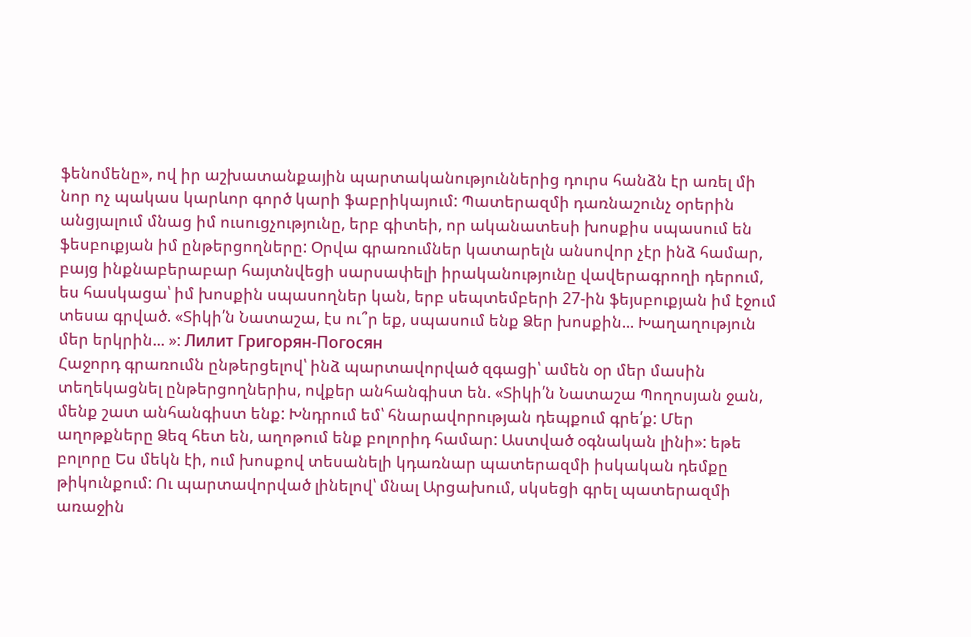ֆենոմենը», ով իր աշխատանքային պարտականություններից դուրս հանձն էր առել մի նոր ոչ պակաս կարևոր գործ կարի ֆաբրիկայում: Պատերազմի դառնաշունչ օրերին անցյալում մնաց իմ ուսուցչությունը, երբ գիտեի, որ ականատեսի խոսքիս սպասում են ֆեսբուքյան իմ ընթերցողները: Օրվա գրառումներ կատարելն անսովոր չէր ինձ համար, բայց ինքնաբերաբար հայտնվեցի սարսափելի իրականությունը վավերագրողի դերում, ես հասկացա՝ իմ խոսքին սպասողներ կան, երբ սեպտեմբերի 27-ին ֆեյսբուքյան իմ էջում տեսա գրված. «Տիկի՛ն Նատաշա, էս ու՞ր եք, սպասում ենք Ձեր խոսքին... Խաղաղություն մեր երկրին... »: Лилит Григорян-Погосян
Հաջորդ գրառումն ընթերցելով՝ ինձ պարտավորված զգացի՝ ամեն օր մեր մասին տեղեկացնել ընթերցողներիս, ովքեր անհանգիստ են. «Տիկի՛ն Նատաշա Պողոսյան ջան, մենք շատ անհանգիստ ենք: Խնդրում եմ՝ հնարավորության դեպքում գրե՛ք: Մեր աղոթքները Ձեզ հետ են, աղոթում ենք բոլորիդ համար: Աստված օգնական լինի»: եթե բոլորը Ես մեկն էի, ում խոսքով տեսանելի կդառնար պատերազմի իսկական դեմքը թիկունքում: Ու պարտավորված լինելով՝ մնալ Արցախում, սկսեցի գրել պատերազմի առաջին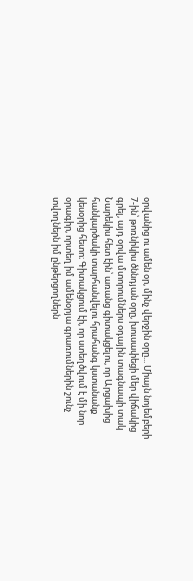օրվանից ու ամեն օր, մինչ վերջին օրը... Միայն նոյեմբերի 7-ին՝ թոռնիկիս ծննդյան օրը, խուսափեցի մեր վիճակից գրել, այդ օրվա մտորումներս օդային տագնապի տակ Նարեկիս հետ էին՝ առանց գիտակցելու, որ Արցախից հանկարծակի տարհանվելու հրահանգ կստանանք կեսօրից հետո։ Գիտակցում էի, որ ստեղծվում է մի նոր օրագիր, որտեղ իմ ամենօրյա գրառումներին շունչ տվողներն իմ ընթերցողներն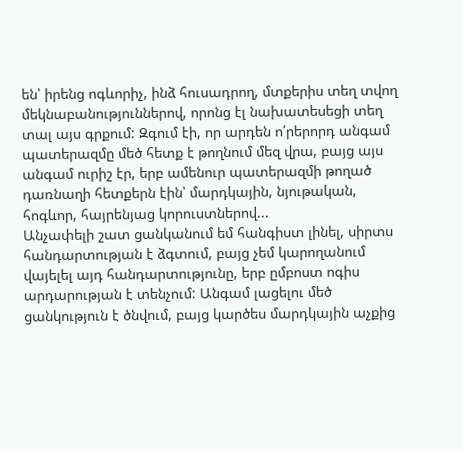են՝ իրենց ոգևորիչ, ինձ հուսադրող, մտքերիս տեղ տվող մեկնաբանություններով, որոնց էլ նախատեսեցի տեղ տալ այս գրքում: Զգում էի, որ արդեն ո՛րերորդ անգամ պատերազմը մեծ հետք է թողնում մեզ վրա, բայց այս անգամ ուրիշ էր, երբ ամենուր պատերազմի թողած դառնաղի հետքերն էին՝ մարդկային, նյութական, հոգևոր, հայրենյաց կորուստներով...
Անչափելի շատ ցանկանում եմ հանգիստ լինել, սիրտս հանդարտության է ձգտում, բայց չեմ կարողանում վայելել այդ հանդարտությունը, երբ ըմբոստ ոգիս արդարության է տենչում: Անգամ լացելու մեծ ցանկություն է ծնվում, բայց կարծես մարդկային աչքից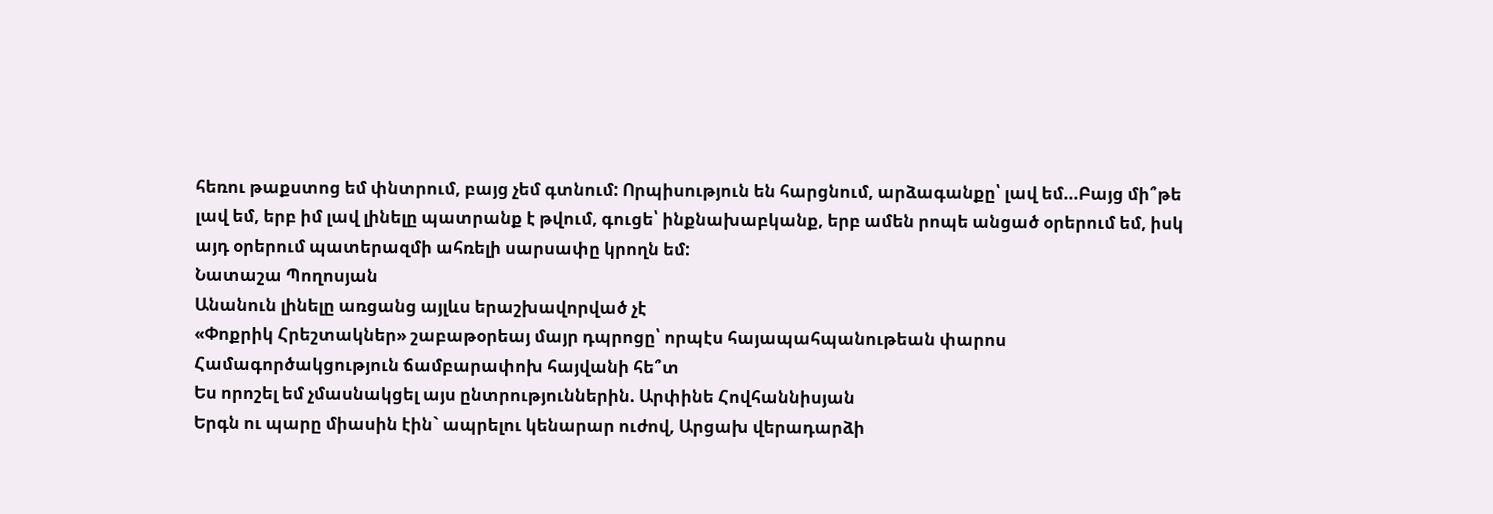հեռու թաքստոց եմ փնտրում, բայց չեմ գտնում: Որպիսություն են հարցնում, արձագանքը՝ լավ եմ...Բայց մի՞թե լավ եմ, երբ իմ լավ լինելը պատրանք է թվում, գուցե՝ ինքնախաբկանք, երբ ամեն րոպե անցած օրերում եմ, իսկ այդ օրերում պատերազմի ահռելի սարսափը կրողն եմ:
Նատաշա Պողոսյան
Անանուն լինելը առցանց այլևս երաշխավորված չէ
«Փոքրիկ Հրեշտակներ» շաբաթօրեայ մայր դպրոցը՝ որպէս հայապահպանութեան փարոս
Համագործակցություն ճամբարափոխ հայվանի հե՞տ
Ես որոշել եմ չմասնակցել այս ընտրություններին. Արփինե Հովհաննիսյան
Երգն ու պարը միասին էին` ապրելու կենարար ուժով, Արցախ վերադարձի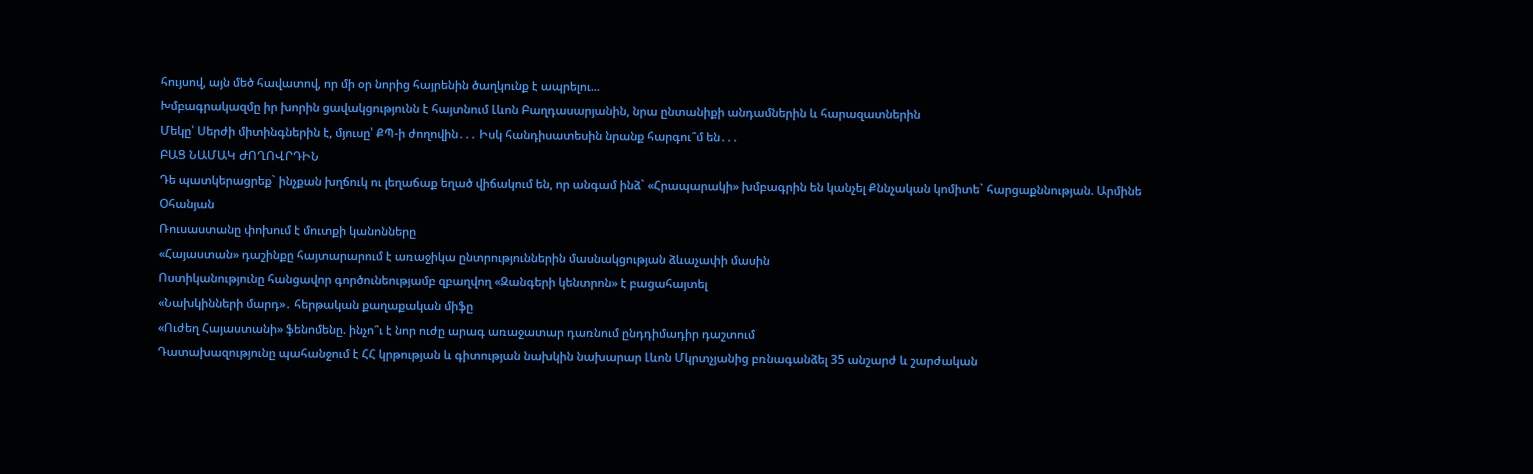հույսով, այն մեծ հավատով, որ մի օր նորից հայրենին ծաղկունք է ապրելու...
Խմբագրակազմը իր խորին ցավակցությունն է հայտնում Լևոն Բաղդասարյանին, նրա ընտանիքի անդամներին և հարազատներին
Մեկը՝ Սերժի միտինգներին է, մյուսը՝ ՔՊ-ի ժողովին․․․ Իսկ հանդիսատեսին նրանք հարգու՞մ են․․․
ԲԱՑ ՆԱՄԱԿ ԺՈՂՈՎՐԴԻՆ
Դե պատկերացրեք` ինչքան խղճուկ ու լեղաճաք եղած վիճակում են, որ անգամ ինձ` «Հրապարակի» խմբագրին են կանչել Քննչական կոմիտե` հարցաքննության. Արմինե Օհանյան
Ռուսաստանը փոխում է մուտքի կանոնները
«Հայաստան» դաշինքը հայտարարում է առաջիկա ընտրություններին մասնակցության ձևաչափի մասին
Ոստիկանությունը հանցավոր գործունեությամբ զբաղվող «Զանգերի կենտրոն» է բացահայտել
«Նախկինների մարդ»․ հերթական քաղաքական միֆը
«Ուժեղ Հայաստանի» ֆենոմենը. ինչո՞ւ է նոր ուժը արագ առաջատար դառնում ընդդիմադիր դաշտում
Դատախազությունը պահանջում է ՀՀ կրթության և գիտության նախկին նախարար Լևոն Մկրտչյանից բռնագանձել 35 անշարժ և շարժական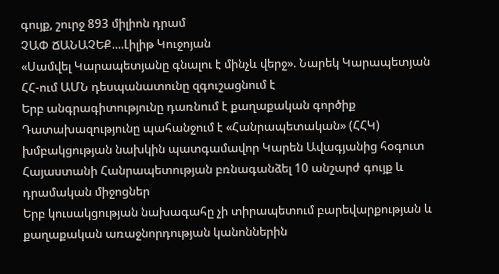գույք, շուրջ 893 միլիոն դրամ
ՉԱՓ ՃԱՆԱՉԵՔ....Լիլիթ Կուջոյան
«Սամվել Կարապետյանը գնալու է մինչև վերջ». Նարեկ Կարապետյան
ՀՀ-ում ԱՄՆ դեսպանատունը զգուշացնում է
Երբ անգրագիտությունը դառնում է քաղաքական գործիք
Դատախազությունը պահանջում է «Հանրապետական» (ՀՀԿ) խմբակցության նախկին պատգամավոր Կարեն Ավագյանից հօգուտ Հայաստանի Հանրապետության բռնագանձել 10 անշարժ գույք և դրամական միջոցներ
Երբ կուսակցության նախագահը չի տիրապետում բարեվարքության և քաղաքական առաջնորդության կանոններին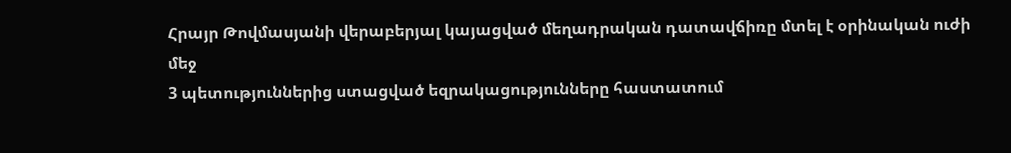Հրայր Թովմասյանի վերաբերյալ կայացված մեղադրական դատավճիռը մտել է օրինական ուժի մեջ
3 պետություններից ստացված եզրակացությունները հաստատում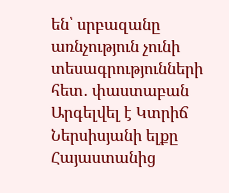են՝ սրբազանը առնչություն չունի տեսագրությունների հետ․ փաստաբան
Արգելվել է Կտրիճ Ներսիսյանի ելքը Հայաստանից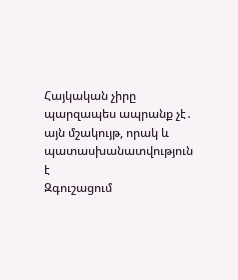Հայկական չիրը պարզապես ապրանք չէ․ այն մշակույթ, որակ և պատասխանատվություն է
Զգուշացում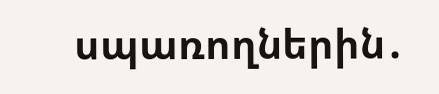սպառողներին․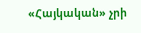«Հայկական» չրի